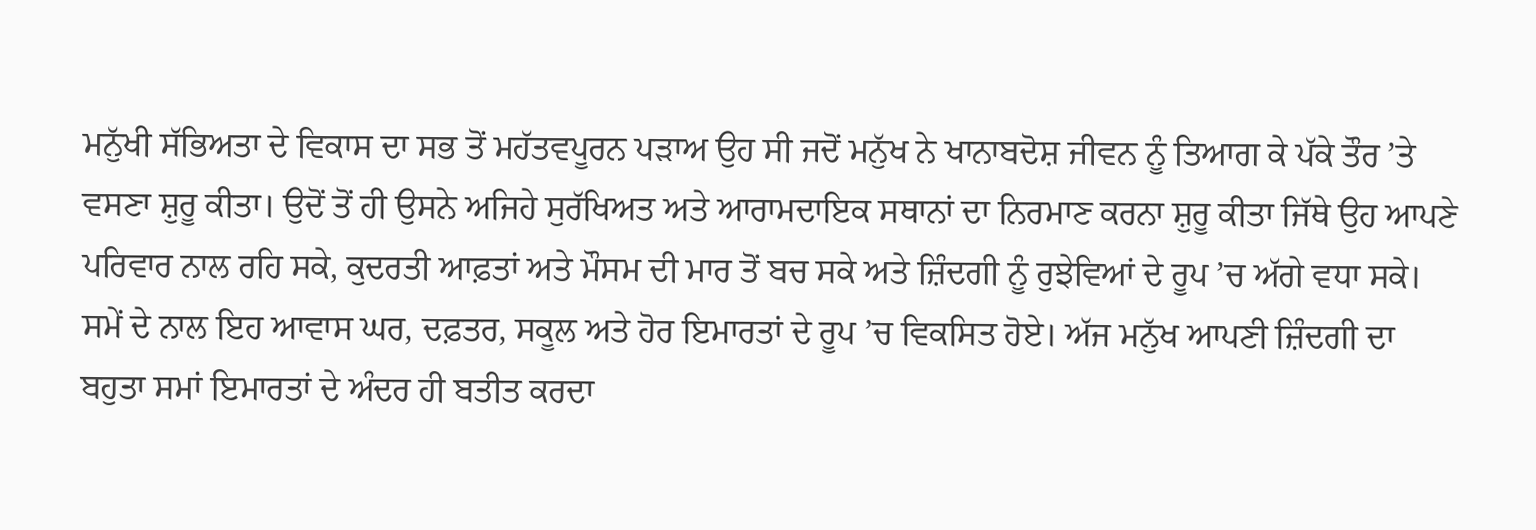ਮਨੁੱਖੀ ਸੱਭਿਅਤਾ ਦੇ ਵਿਕਾਸ ਦਾ ਸਭ ਤੋਂ ਮਹੱਤਵਪੂਰਨ ਪੜਾਅ ਉਹ ਸੀ ਜਦੋਂ ਮਨੁੱਖ ਨੇ ਖਾਨਾਬਦੋਸ਼ ਜੀਵਨ ਨੂੰ ਤਿਆਗ ਕੇ ਪੱਕੇ ਤੌਰ ’ਤੇ ਵਸਣਾ ਸ਼ੁਰੂ ਕੀਤਾ। ਉਦੋਂ ਤੋਂ ਹੀ ਉਸਨੇ ਅਜਿਹੇ ਸੁਰੱਖਿਅਤ ਅਤੇ ਆਰਾਮਦਾਇਕ ਸਥਾਨਾਂ ਦਾ ਨਿਰਮਾਣ ਕਰਨਾ ਸ਼ੁਰੂ ਕੀਤਾ ਜਿੱਥੇ ਉਹ ਆਪਣੇ ਪਰਿਵਾਰ ਨਾਲ ਰਹਿ ਸਕੇ, ਕੁਦਰਤੀ ਆਫ਼ਤਾਂ ਅਤੇ ਮੌਸਮ ਦੀ ਮਾਰ ਤੋਂ ਬਚ ਸਕੇ ਅਤੇ ਜ਼ਿੰਦਗੀ ਨੂੰ ਰੁਝੇਵਿਆਂ ਦੇ ਰੂਪ ’ਚ ਅੱਗੇ ਵਧਾ ਸਕੇ। ਸਮੇਂ ਦੇ ਨਾਲ ਇਹ ਆਵਾਸ ਘਰ, ਦਫ਼ਤਰ, ਸਕੂਲ ਅਤੇ ਹੋਰ ਇਮਾਰਤਾਂ ਦੇ ਰੂਪ ’ਚ ਵਿਕਸਿਤ ਹੋਏ। ਅੱਜ ਮਨੁੱਖ ਆਪਣੀ ਜ਼ਿੰਦਗੀ ਦਾ ਬਹੁਤਾ ਸਮਾਂ ਇਮਾਰਤਾਂ ਦੇ ਅੰਦਰ ਹੀ ਬਤੀਤ ਕਰਦਾ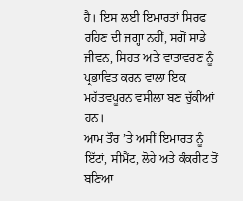ਹੈ। ਇਸ ਲਈ ਇਮਾਰਤਾਂ ਸਿਰਫ ਰਹਿਣ ਦੀ ਜਗ੍ਹਾ ਨਹੀਂ, ਸਗੋਂ ਸਾਡੇ ਜੀਵਨ, ਸਿਹਤ ਅਤੇ ਵਾਤਾਵਰਣ ਨੂੰ ਪ੍ਰਭਾਵਿਤ ਕਰਨ ਵਾਲਾ ਇਕ ਮਹੱਤਵਪੂਰਨ ਵਸੀਲਾ ਬਣ ਚੁੱਕੀਆਂ ਹਨ।
ਆਮ ਤੌਰ ’ਤੇ ਅਸੀਂ ਇਮਾਰਤ ਨੂੰ ਇੱਟਾਂ, ਸੀਮੈਂਟ, ਲੋਹੇ ਅਤੇ ਕੰਕਰੀਟ ਤੋਂ ਬਣਿਆ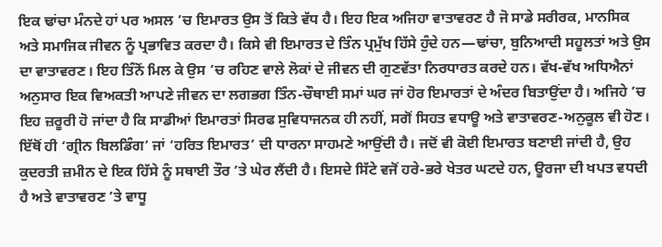ਇਕ ਢਾਂਚਾ ਮੰਨਦੇ ਹਾਂ ਪਰ ਅਸਲ ’ਚ ਇਮਾਰਤ ਉਸ ਤੋਂ ਕਿਤੇ ਵੱਧ ਹੈ। ਇਹ ਇਕ ਅਜਿਹਾ ਵਾਤਾਵਰਣ ਹੈ ਜੋ ਸਾਡੇ ਸਰੀਰਕ, ਮਾਨਸਿਕ ਅਤੇ ਸਮਾਜਿਕ ਜੀਵਨ ਨੂੰ ਪ੍ਰਭਾਵਿਤ ਕਰਦਾ ਹੈ। ਕਿਸੇ ਵੀ ਇਮਾਰਤ ਦੇ ਤਿੰਨ ਪ੍ਰਮੁੱਖ ਹਿੱਸੇ ਹੁੰਦੇ ਹਨ—ਢਾਂਚਾ, ਬੁਨਿਆਦੀ ਸਹੂਲਤਾਂ ਅਤੇ ਉਸ ਦਾ ਵਾਤਾਵਰਣ। ਇਹ ਤਿੰਨੋਂ ਮਿਲ ਕੇ ਉਸ ’ਚ ਰਹਿਣ ਵਾਲੇ ਲੋਕਾਂ ਦੇ ਜੀਵਨ ਦੀ ਗੁਣਵੱਤਾ ਨਿਰਧਾਰਤ ਕਰਦੇ ਹਨ। ਵੱਖ-ਵੱਖ ਅਧਿਐਨਾਂ ਅਨੁਸਾਰ ਇਕ ਵਿਅਕਤੀ ਆਪਣੇ ਜੀਵਨ ਦਾ ਲਗਭਗ ਤਿੰਨ-ਚੌਥਾਈ ਸਮਾਂ ਘਰ ਜਾਂ ਹੋਰ ਇਮਾਰਤਾਂ ਦੇ ਅੰਦਰ ਬਿਤਾਉਂਦਾ ਹੈ। ਅਜਿਹੇ ’ਚ ਇਹ ਜ਼ਰੂਰੀ ਹੋ ਜਾਂਦਾ ਹੈ ਕਿ ਸਾਡੀਆਂ ਇਮਾਰਤਾਂ ਸਿਰਫ ਸੁਵਿਧਾਜਨਕ ਹੀ ਨਹੀਂ, ਸਗੋਂ ਸਿਹਤ ਵਧਾਊ ਅਤੇ ਵਾਤਾਵਰਣ-ਅਨੁਕੂਲ ਵੀ ਹੋਣ।
ਇੱਥੋਂ ਹੀ ‘ਗ੍ਰੀਨ ਬਿਲਡਿੰਗ’ ਜਾਂ ‘ਹਰਿਤ ਇਮਾਰਤ’ ਦੀ ਧਾਰਨਾ ਸਾਹਮਣੇ ਆਉਂਦੀ ਹੈ। ਜਦੋਂ ਵੀ ਕੋਈ ਇਮਾਰਤ ਬਣਾਈ ਜਾਂਦੀ ਹੈ, ਉਹ ਕੁਦਰਤੀ ਜ਼ਮੀਨ ਦੇ ਇਕ ਹਿੱਸੇ ਨੂੰ ਸਥਾਈ ਤੌਰ ’ਤੇ ਘੇਰ ਲੈਂਦੀ ਹੈ। ਇਸਦੇ ਸਿੱਟੇ ਵਜੋਂ ਹਰੇ-ਭਰੇ ਖੇਤਰ ਘਟਦੇ ਹਨ, ਊਰਜਾ ਦੀ ਖਪਤ ਵਧਦੀ ਹੈ ਅਤੇ ਵਾਤਾਵਰਣ ’ਤੇ ਵਾਧੂ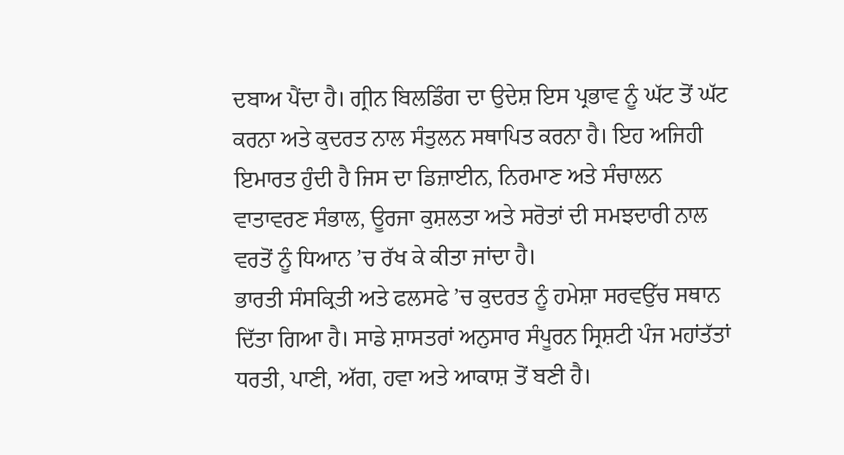ਦਬਾਅ ਪੈਂਦਾ ਹੈ। ਗ੍ਰੀਨ ਬਿਲਡਿੰਗ ਦਾ ਉਦੇਸ਼ ਇਸ ਪ੍ਰਭਾਵ ਨੂੰ ਘੱਟ ਤੋਂ ਘੱਟ ਕਰਨਾ ਅਤੇ ਕੁਦਰਤ ਨਾਲ ਸੰਤੁਲਨ ਸਥਾਪਿਤ ਕਰਨਾ ਹੈ। ਇਹ ਅਜਿਹੀ ਇਮਾਰਤ ਹੁੰਦੀ ਹੈ ਜਿਸ ਦਾ ਡਿਜ਼ਾਈਨ, ਨਿਰਮਾਣ ਅਤੇ ਸੰਚਾਲਨ ਵਾਤਾਵਰਣ ਸੰਭਾਲ, ਊਰਜਾ ਕੁਸ਼ਲਤਾ ਅਤੇ ਸਰੋਤਾਂ ਦੀ ਸਮਝਦਾਰੀ ਨਾਲ ਵਰਤੋਂ ਨੂੰ ਧਿਆਨ ’ਚ ਰੱਖ ਕੇ ਕੀਤਾ ਜਾਂਦਾ ਹੈ।
ਭਾਰਤੀ ਸੰਸਕ੍ਰਿਤੀ ਅਤੇ ਫਲਸਫੇ ’ਚ ਕੁਦਰਤ ਨੂੰ ਹਮੇਸ਼ਾ ਸਰਵਉੱਚ ਸਥਾਨ ਦਿੱਤਾ ਗਿਆ ਹੈ। ਸਾਡੇ ਸ਼ਾਸਤਰਾਂ ਅਨੁਸਾਰ ਸੰਪੂਰਨ ਸ੍ਰਿਸ਼ਟੀ ਪੰਜ ਮਹਾਂਤੱਤਾਂ ਧਰਤੀ, ਪਾਣੀ, ਅੱਗ, ਹਵਾ ਅਤੇ ਆਕਾਸ਼ ਤੋਂ ਬਣੀ ਹੈ।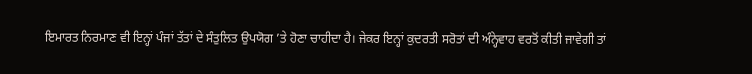ਇਮਾਰਤ ਨਿਰਮਾਣ ਵੀ ਇਨ੍ਹਾਂ ਪੰਜਾਂ ਤੱਤਾਂ ਦੇ ਸੰਤੁਲਿਤ ਉਪਯੋਗ ’ਤੇ ਹੋਣਾ ਚਾਹੀਦਾ ਹੈ। ਜੇਕਰ ਇਨ੍ਹਾਂ ਕੁਦਰਤੀ ਸਰੋਤਾਂ ਦੀ ਅੰਨ੍ਹੇਵਾਹ ਵਰਤੋਂ ਕੀਤੀ ਜਾਵੇਗੀ ਤਾਂ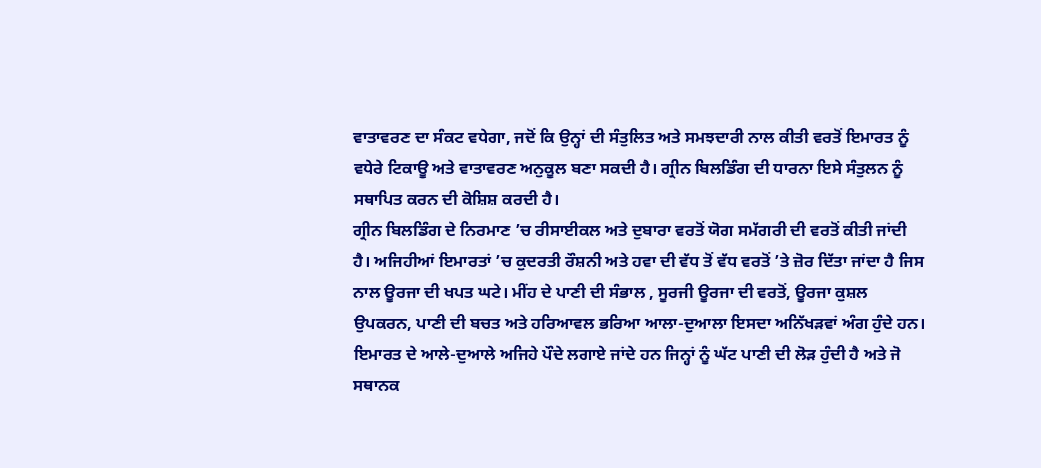ਵਾਤਾਵਰਣ ਦਾ ਸੰਕਟ ਵਧੇਗਾ, ਜਦੋਂ ਕਿ ਉਨ੍ਹਾਂ ਦੀ ਸੰਤੁਲਿਤ ਅਤੇ ਸਮਝਦਾਰੀ ਨਾਲ ਕੀਤੀ ਵਰਤੋਂ ਇਮਾਰਤ ਨੂੰ ਵਧੇਰੇ ਟਿਕਾਊ ਅਤੇ ਵਾਤਾਵਰਣ ਅਨੁਕੂਲ ਬਣਾ ਸਕਦੀ ਹੈ। ਗ੍ਰੀਨ ਬਿਲਡਿੰਗ ਦੀ ਧਾਰਨਾ ਇਸੇ ਸੰਤੁਲਨ ਨੂੰ ਸਥਾਪਿਤ ਕਰਨ ਦੀ ਕੋਸ਼ਿਸ਼ ਕਰਦੀ ਹੈ।
ਗ੍ਰੀਨ ਬਿਲਡਿੰਗ ਦੇ ਨਿਰਮਾਣ ’ਚ ਰੀਸਾਈਕਲ ਅਤੇ ਦੁਬਾਰਾ ਵਰਤੋਂ ਯੋਗ ਸਮੱਗਰੀ ਦੀ ਵਰਤੋਂ ਕੀਤੀ ਜਾਂਦੀ ਹੈ। ਅਜਿਹੀਆਂ ਇਮਾਰਤਾਂ ’ਚ ਕੁਦਰਤੀ ਰੌਸ਼ਨੀ ਅਤੇ ਹਵਾ ਦੀ ਵੱਧ ਤੋਂ ਵੱਧ ਵਰਤੋਂ ’ਤੇ ਜ਼ੋਰ ਦਿੱਤਾ ਜਾਂਦਾ ਹੈ ਜਿਸ ਨਾਲ ਊਰਜਾ ਦੀ ਖਪਤ ਘਟੇ। ਮੀਂਹ ਦੇ ਪਾਣੀ ਦੀ ਸੰਭਾਲ , ਸੂਰਜੀ ਊਰਜਾ ਦੀ ਵਰਤੋਂ, ਊਰਜਾ ਕੁਸ਼ਲ ਉਪਕਰਨ, ਪਾਣੀ ਦੀ ਬਚਤ ਅਤੇ ਹਰਿਆਵਲ ਭਰਿਆ ਆਲਾ-ਦੁਆਲਾ ਇਸਦਾ ਅਨਿੱਖੜਵਾਂ ਅੰਗ ਹੁੰਦੇ ਹਨ। ਇਮਾਰਤ ਦੇ ਆਲੇ-ਦੁਆਲੇ ਅਜਿਹੇ ਪੌਦੇ ਲਗਾਏ ਜਾਂਦੇ ਹਨ ਜਿਨ੍ਹਾਂ ਨੂੰ ਘੱਟ ਪਾਣੀ ਦੀ ਲੋੜ ਹੁੰਦੀ ਹੈ ਅਤੇ ਜੋ ਸਥਾਨਕ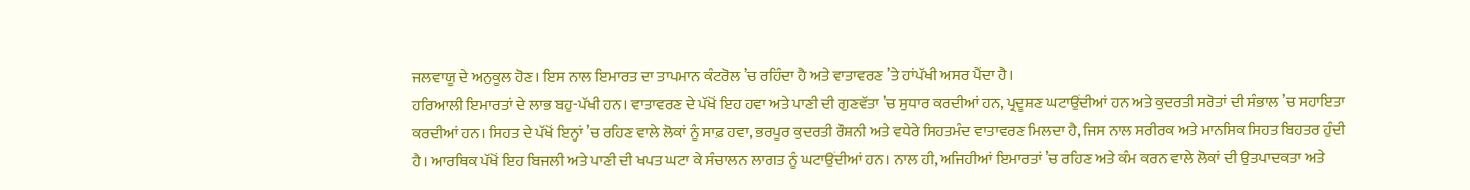ਜਲਵਾਯੂ ਦੇ ਅਨੁਕੂਲ ਹੋਣ। ਇਸ ਨਾਲ ਇਮਾਰਤ ਦਾ ਤਾਪਮਾਨ ਕੰਟਰੋਲ ’ਚ ਰਹਿੰਦਾ ਹੈ ਅਤੇ ਵਾਤਾਵਰਣ ’ਤੇ ਹਾਂਪੱਖੀ ਅਸਰ ਪੈਂਦਾ ਹੈ।
ਹਰਿਆਲੀ ਇਮਾਰਤਾਂ ਦੇ ਲਾਭ ਬਹੁ-ਪੱਖੀ ਹਨ। ਵਾਤਾਵਰਣ ਦੇ ਪੱਖੋਂ ਇਹ ਹਵਾ ਅਤੇ ਪਾਣੀ ਦੀ ਗੁਣਵੱਤਾ ’ਚ ਸੁਧਾਰ ਕਰਦੀਆਂ ਹਨ, ਪ੍ਰਦੂਸ਼ਣ ਘਟਾਉਂਦੀਆਂ ਹਨ ਅਤੇ ਕੁਦਰਤੀ ਸਰੋਤਾਂ ਦੀ ਸੰਭਾਲ ’ਚ ਸਹਾਇਤਾ ਕਰਦੀਆਂ ਹਨ। ਸਿਹਤ ਦੇ ਪੱਖੋਂ ਇਨ੍ਹਾਂ ’ਚ ਰਹਿਣ ਵਾਲੇ ਲੋਕਾਂ ਨੂੰ ਸਾਫ਼ ਹਵਾ, ਭਰਪੂਰ ਕੁਦਰਤੀ ਰੌਸ਼ਨੀ ਅਤੇ ਵਧੇਰੇ ਸਿਹਤਮੰਦ ਵਾਤਾਵਰਣ ਮਿਲਦਾ ਹੈ, ਜਿਸ ਨਾਲ ਸਰੀਰਕ ਅਤੇ ਮਾਨਸਿਕ ਸਿਹਤ ਬਿਹਤਰ ਹੁੰਦੀ ਹੈ। ਆਰਥਿਕ ਪੱਖੋਂ ਇਹ ਬਿਜਲੀ ਅਤੇ ਪਾਣੀ ਦੀ ਖਪਤ ਘਟਾ ਕੇ ਸੰਚਾਲਨ ਲਾਗਤ ਨੂੰ ਘਟਾਉਂਦੀਆਂ ਹਨ। ਨਾਲ ਹੀ, ਅਜਿਹੀਆਂ ਇਮਾਰਤਾਂ ’ਚ ਰਹਿਣ ਅਤੇ ਕੰਮ ਕਰਨ ਵਾਲੇ ਲੋਕਾਂ ਦੀ ਉਤਪਾਦਕਤਾ ਅਤੇ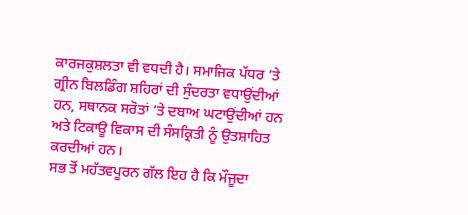ਕਾਰਜਕੁਸ਼ਲਤਾ ਵੀ ਵਧਦੀ ਹੈ। ਸਮਾਜਿਕ ਪੱਧਰ ’ਤੇ ਗ੍ਰੀਨ ਬਿਲਡਿੰਗ ਸ਼ਹਿਰਾਂ ਦੀ ਸੁੰਦਰਤਾ ਵਧਾਉਂਦੀਆਂ ਹਨ, ਸਥਾਨਕ ਸਰੋਤਾਂ ’ਤੇ ਦਬਾਅ ਘਟਾਉਂਦੀਆਂ ਹਨ ਅਤੇ ਟਿਕਾਊ ਵਿਕਾਸ ਦੀ ਸੰਸਕ੍ਰਿਤੀ ਨੂੰ ਉਤਸ਼ਾਹਿਤ ਕਰਦੀਆਂ ਹਨ।
ਸਭ ਤੋਂ ਮਹੱਤਵਪੂਰਨ ਗੱਲ ਇਹ ਹੈ ਕਿ ਮੌਜੂਦਾ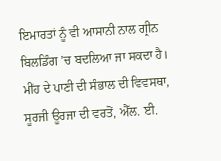ਇਮਾਰਤਾਂ ਨੂੰ ਵੀ ਆਸਾਨੀ ਨਾਲ ਗ੍ਰੀਨ ਬਿਲਡਿੰਗ ’ਚ ਬਦਲਿਆ ਜਾ ਸਕਦਾ ਹੈ। ਮੀਂਹ ਦੇ ਪਾਣੀ ਦੀ ਸੰਭਾਲ ਦੀ ਵਿਵਸਥਾ, ਸੂਰਜੀ ਊਰਜਾ ਦੀ ਵਰਤੋਂ, ਐੱਲ. ਈ.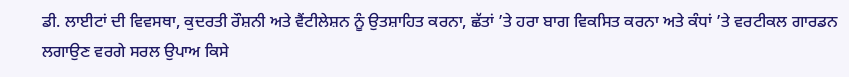ਡੀ. ਲਾਈਟਾਂ ਦੀ ਵਿਵਸਥਾ, ਕੁਦਰਤੀ ਰੌਸ਼ਨੀ ਅਤੇ ਵੈਂਟੀਲੇਸ਼ਨ ਨੂੰ ਉਤਸ਼ਾਹਿਤ ਕਰਨਾ, ਛੱਤਾਂ ’ਤੇ ਹਰਾ ਬਾਗ ਵਿਕਸਿਤ ਕਰਨਾ ਅਤੇ ਕੰਧਾਂ ’ਤੇ ਵਰਟੀਕਲ ਗਾਰਡਨ ਲਗਾਉਣ ਵਰਗੇ ਸਰਲ ਉਪਾਅ ਕਿਸੇ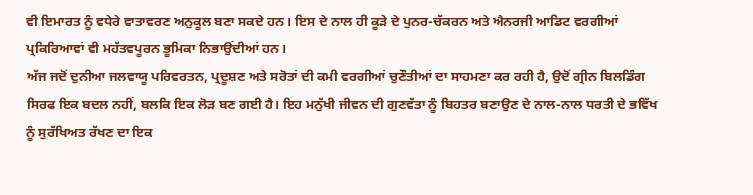ਵੀ ਇਮਾਰਤ ਨੂੰ ਵਧੇਰੇ ਵਾਤਾਵਰਣ ਅਨੁਕੂਲ ਬਣਾ ਸਕਦੇ ਹਨ। ਇਸ ਦੇ ਨਾਲ ਹੀ ਕੂੜੇ ਦੇ ਪੁਨਰ-ਚੱਕਰਨ ਅਤੇ ਐਨਰਜੀ ਆਡਿਟ ਵਰਗੀਆਂ ਪ੍ਰਕਿਰਿਆਵਾਂ ਵੀ ਮਹੱਤਵਪੂਰਨ ਭੂਮਿਕਾ ਨਿਭਾਉਂਦੀਆਂ ਹਨ।
ਅੱਜ ਜਦੋਂ ਦੁਨੀਆ ਜਲਵਾਯੂ ਪਰਿਵਰਤਨ, ਪ੍ਰਦੂਸ਼ਣ ਅਤੇ ਸਰੋਤਾਂ ਦੀ ਕਮੀ ਵਰਗੀਆਂ ਚੁਣੌਤੀਆਂ ਦਾ ਸਾਹਮਣਾ ਕਰ ਰਹੀ ਹੈ, ਉਦੋਂ ਗ੍ਰੀਨ ਬਿਲਡਿੰਗ ਸਿਰਫ ਇਕ ਬਦਲ ਨਹੀਂ, ਬਲਕਿ ਇਕ ਲੋੜ ਬਣ ਗਈ ਹੈ। ਇਹ ਮਨੁੱਖੀ ਜੀਵਨ ਦੀ ਗੁਣਵੱਤਾ ਨੂੰ ਬਿਹਤਰ ਬਣਾਉਣ ਦੇ ਨਾਲ-ਨਾਲ ਧਰਤੀ ਦੇ ਭਵਿੱਖ ਨੂੰ ਸੁਰੱਖਿਅਤ ਰੱਖਣ ਦਾ ਇਕ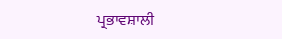ਪ੍ਰਭਾਵਸ਼ਾਲੀ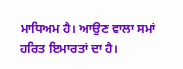ਮਾਧਿਅਮ ਹੈ। ਆਉਣ ਵਾਲਾ ਸਮਾਂ ਹਰਿਤ ਇਮਾਰਤਾਂ ਦਾ ਹੈ।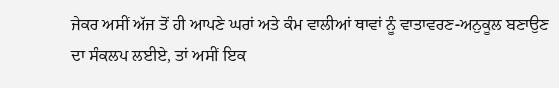ਜੇਕਰ ਅਸੀਂ ਅੱਜ ਤੋਂ ਹੀ ਆਪਣੇ ਘਰਾਂ ਅਤੇ ਕੰਮ ਵਾਲੀਆਂ ਥਾਵਾਂ ਨੂੰ ਵਾਤਾਵਰਣ-ਅਨੁਕੂਲ ਬਣਾਉਣ ਦਾ ਸੰਕਲਪ ਲਈਏ, ਤਾਂ ਅਸੀਂ ਇਕ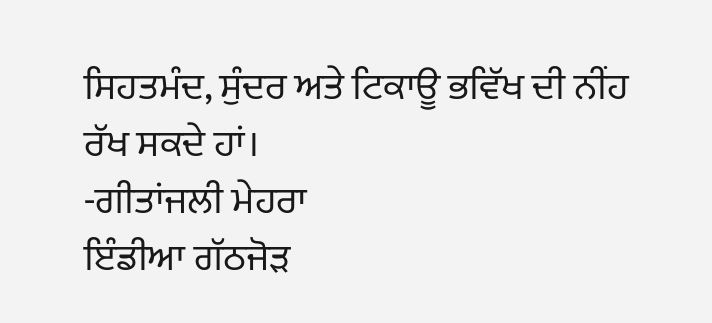ਸਿਹਤਮੰਦ, ਸੁੰਦਰ ਅਤੇ ਟਿਕਾਊ ਭਵਿੱਖ ਦੀ ਨੀਂਹ ਰੱਖ ਸਕਦੇ ਹਾਂ।
-ਗੀਤਾਂਜਲੀ ਮੇਹਰਾ
ਇੰਡੀਆ ਗੱਠਜੋੜ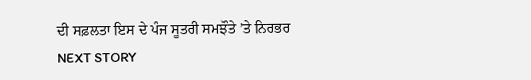ਦੀ ਸਫ਼ਲਤਾ ਇਸ ਦੇ ਪੰਜ ਸੂਤਰੀ ਸਮਝੌਤੇ ’ਤੇ ਨਿਰਭਰ
NEXT STORY